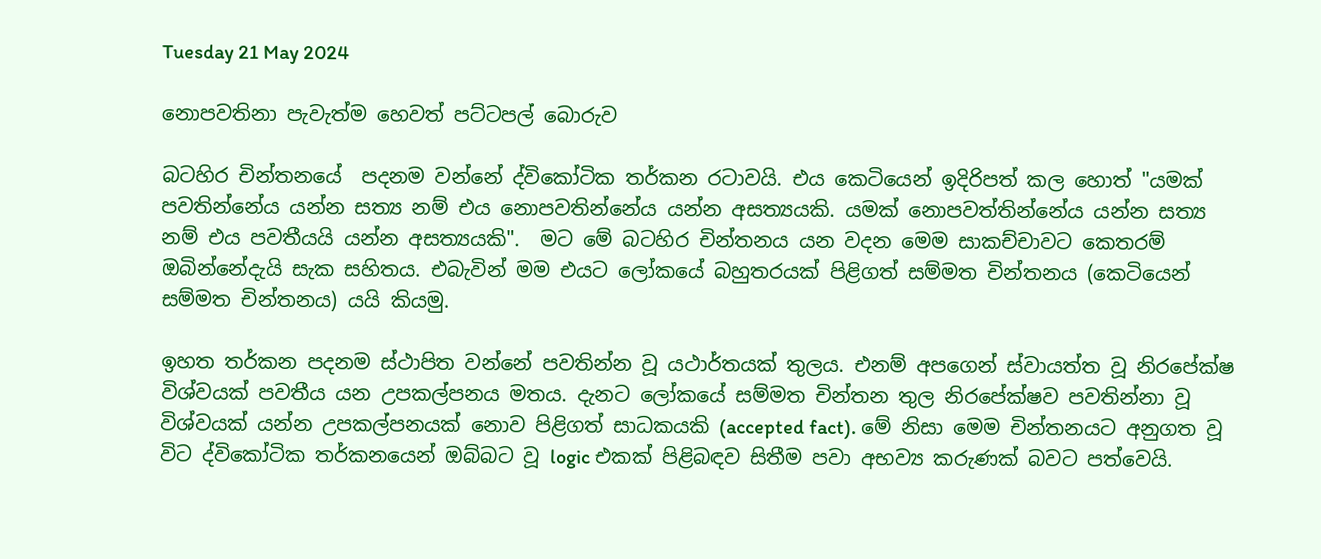Tuesday 21 May 2024

නොපවතිනා පැවැත්ම හෙවත් පට්ටපල් බොරුව

බටහිර චින්තනයේ  පදනම වන්නේ ද්විකෝටික තර්කන රටාවයි. එය කෙටියෙන් ඉදිරිපත් කල හොත් "යමක් පවතින්නේය යන්න සත්‍ය නම් එය නොපවතින්නේය යන්න අසත්‍යයකි. යමක් නොපවත්තින්නේය යන්න සත්‍ය නම් එය පවතීයයි යන්න අසත්‍යයකි".  මට මේ බටහිර චින්තනය යන වදන මෙම සාකච්චාවට කෙතරම් ඔබින්නේදැයි සැක සහිතය. එබැවින් මම එයට ලෝකයේ බහුතරයක් පිළිගත් සම්මත චින්තනය (කෙටියෙන් සම්මත චින්තනය) යයි කියමු.

ඉහත තර්කන පදනම ස්ථාපිත වන්නේ පවතින්න වූ යථාර්තයක් තුලය. එනම් අපගෙන් ස්වායත්ත වූ නිරපේක්ෂ විශ්වයක් පවතීය යන උපකල්පනය මතය. දැනට ලෝකයේ සම්මත චින්තන තුල නිරපේක්ෂව පවතින්නා වූ විශ්වයක් යන්න උපකල්පනයක් නොව පිළිගත් සාධකයකි (accepted fact). මේ නිසා මෙම චින්තනයට අනුගත වූ විට ද්විකෝටික තර්කනයෙන් ඔබ්බට වූ logic එකක් පිළිබඳව සිතීම පවා අභව්‍ය කරුණක් බවට පත්වෙයි.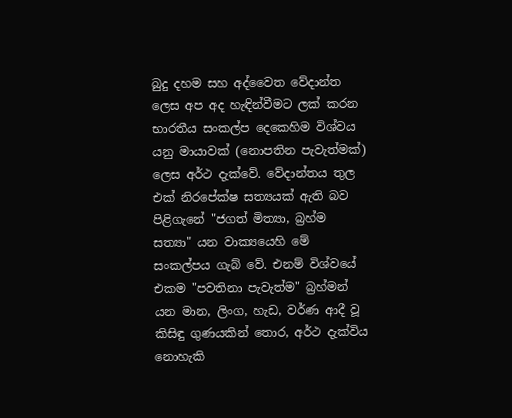බුදු දහම සහ අද්වෛත වේදාන්ත ලෙස අප අද හැඳින්වීමට ලක් කරන භාරතීය සංකල්ප දෙකෙහිම විශ්වය යනු මායාවක් (නොපතින පැවැත්මක්) ලෙස අර්ථ දැක්වේ. වේදාන්තය තුල එක් නිරපේක්ෂ සත්‍යයක් ඇති බව පිළිගැනේ "ජගත් මිත්‍යා, බ්‍රහ්ම සත්‍යා" යන වාක්‍යයෙහි මේ සංකල්පය ගැබ් වේ. එනම් විශ්වයේ එකම "පවතිනා පැවැත්ම" බ්‍රහ්මන් යන මාන, ලිංග, හැඩ, වර්ණ ආදී වූ කිසිඳු ගුණයකින් තොර, අර්ථ දැක්විය නොහැකි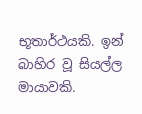භූතාර්ථයකි. ඉන් බාහිර වූ සියල්ල  මායාවකි.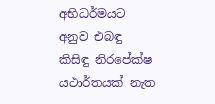අභිධර්මයට අනුව එබඳු කිසිඳු නිරපේක්ෂ යථාර්තයක් නැත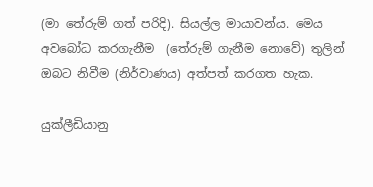(මා තේරුම් ගත් පරිදි). සියල්ල මායාවන්ය. මෙය අවබෝධ කරගැනීම  (තේරුම් ගැනීම නොවේ) තුලින් ඔබට නිවීම (නිර්වාණය) අත්පත් කරගත හැක.

යුක්ලීඩියානු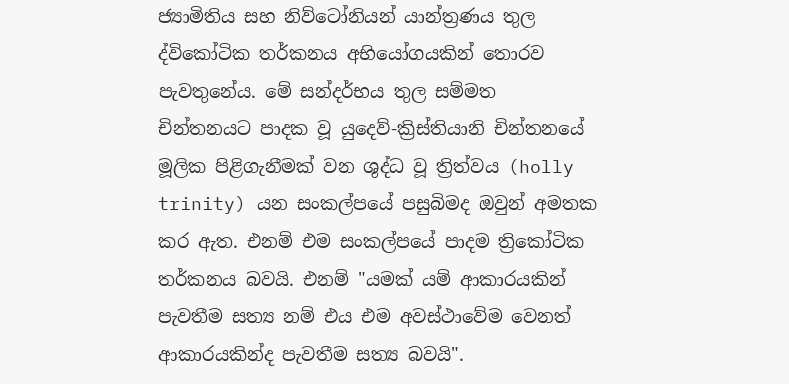ජ්‍යාමිතිය සහ නිව්ටෝනියන් යාන්ත්‍රණය තුල ද්විකෝටික තර්කනය අභියෝගයකින් තොරව පැවතුනේය. මේ සන්දර්භය තුල සම්මත චින්තනයට පාදක වූ යුදෙව්-ක්‍රිස්තියානි චින්තනයේ මූලික පිළිගැනීමක් වන ශුද්ධ වූ ත්‍රිත්වය (holly trinity) යන සංකල්පයේ පසුබිමද ඔවුන් අමතක කර ඇත. එනම් එම සංකල්පයේ පාදම ත්‍රිකෝටික තර්කනය බවයි. එනම් "යමක් යම් ආකාරයකින් පැවතීම සත්‍ය නම් එය එම අවස්ථාවේම වෙනත් ආකාරයකින්ද පැවතීම සත්‍ය බවයි".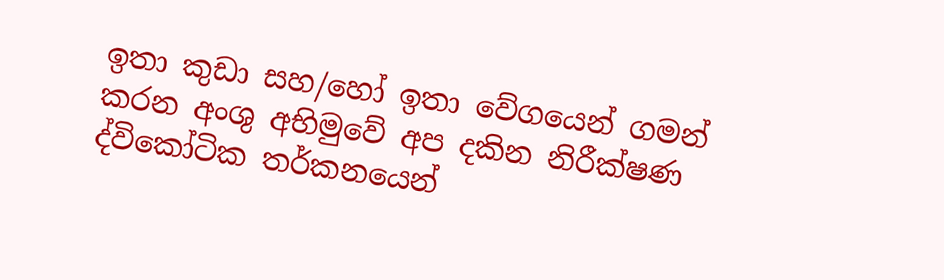ඉතා කුඩා සහ/හෝ ඉතා වේගයෙන් ගමන් කරන අංශු අභිමුවේ අප දකින නිරීක්ෂණ ද්විකෝටික තර්කනයෙන්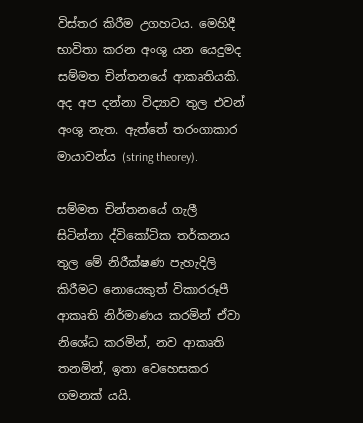විස්තර කිරීම උගහටය. මෙහිදී භාවිතා කරන අංශු යන යෙදුමද සම්මත චින්තනයේ ආකෘතියකි. අද අප දන්නා විද්‍යාව තුල එවන් අංශු නැත. ඇත්තේ තරංගාකාර මායාවන්ය (string theorey).

සම්මත චින්තනයේ ගැලී සිටින්නා ද්විකෝටික තර්කනය තුල මේ නිරීක්ෂණ පැහැදිලි කිරීමට නොයෙකුත් විකාරරූපී ආකෘති නිර්මාණය කරමින් ඒවා නිශේධ කරමින්, නව ආකෘති තනමින්, ඉතා වෙහෙසකර ගමනක් යයි.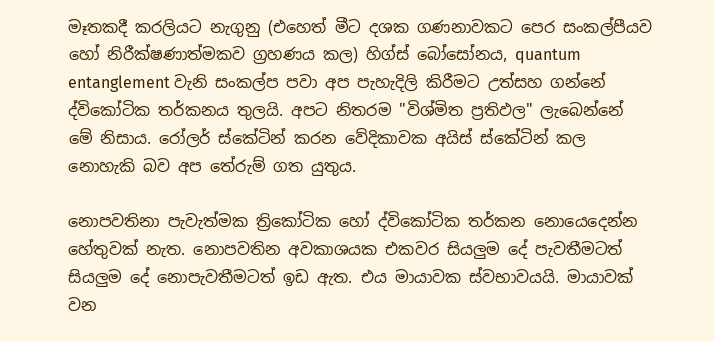මෑතකදී කරලියට නැගුනු (එහෙත් මීට දශක ගණනාවකට පෙර සංකල්පීයව හෝ නිරීක්ෂණාත්මකව ග්‍රහණය කල) හිග්ස් බෝසෝනය, quantum entanglement වැනි සංකල්ප පවා අප පැහැදිලි කිරීමට උත්සහ ගන්නේ ද්විකෝටික තර්කනය තුලයි. අපට නිතරම "විශ්මිත ප්‍රතිඵල" ලැබෙන්නේ මේ නිසාය. රෝලර් ස්කේටින් කරන වේදිකාවක අයිස් ස්කේටින් කල නොහැකි බව අප තේරුම් ගත යුතුය.

නොපවතිනා පැවැත්මක ත්‍රිකෝටික හෝ ද්විකෝටික තර්කන නොයෙදෙන්න හේතුවක් නැත. නොපවතින අවකාශයක එකවර සියලුම දේ පැවතීමටත් සියලුම දේ නොපැවතීමටත් ඉඩ ඇත. එය මායාවක ස්වභාවයයි. මායාවක් වන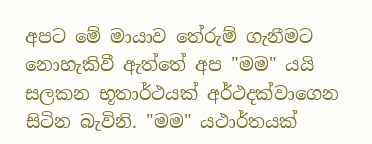අපට මේ මායාව තේරුම් ගැනීමට නොහැකිවී ඇත්තේ අප "මම" යයි සලකන භූතාර්ථයක් අර්ථදක්වාගෙන සිටින බැවිනි. "මම" යථාර්තයක්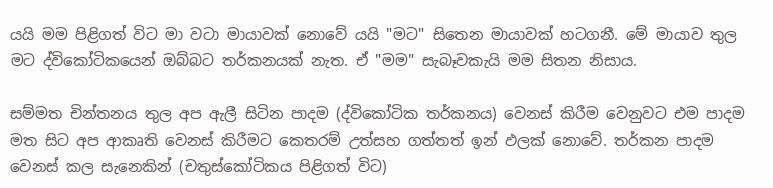යයි මම පිළිගත් විට මා වටා මායාවක් නොවේ යයි "මට" සිතෙන මායාවක් හටගනී. මේ මායාව තුල මට ද්විකෝටිකයෙන් ඔබ්බට තර්කනයක් නැත. ඒ "මම" සැබෑවකැයි මම සිතන නිසාය.

සම්මත චින්තනය තුල අප ඇලී සිටින පාදම (ද්විකෝටික තර්කනය) වෙනස් කිරීම වෙනුවට එම පාදම මත සිට අප ආකෘති වෙනස් කිරීමට කෙතරම් උත්සහ ගත්තත් ඉන් ඵලක් නොවේ. තර්කන පාදම වෙනස් කල සැනෙකින් (චතුස්කෝටිකය පිළිගත් විට)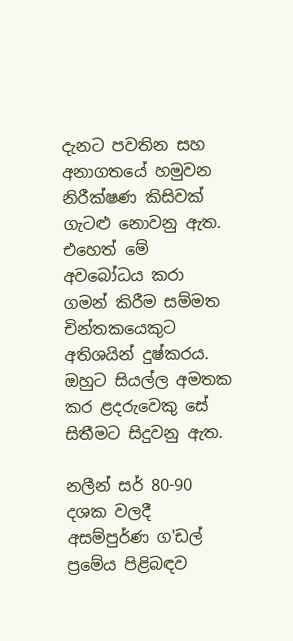දැනට පවතින සහ අනාගතයේ හමුවන නිරීක්ෂණ කිසිවක් ගැටළු නොවනු ඇත. එහෙත් මේ අවබෝධය කරා ගමන් කිරීම සම්මත චින්තකයෙකුට අතිශයින් දුෂ්කරය. ඔහුට සියල්ල අමතක කර ළදරුවෙකු සේ සිතීමට සිදුවනු ඇත.

නලීන් සර් 80-90 දශක වලදී අසම්පුර්ණ ග'ඩල් ප්‍රමේය පිළිබඳව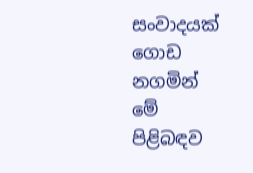සංවාදයක් ගොඩ නගමින් මේ පිළිබඳව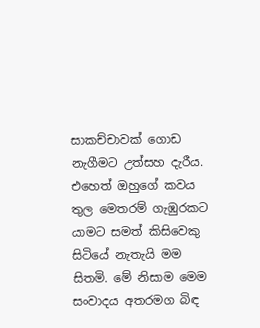සාකච්චාවක් ගොඩ නැගීමට උත්සහ දැරීය. එහෙත් ඔහුගේ කවය තුල මෙතරම් ගැඹුරකට යාමට සමත් කිසිවෙකු සිටියේ නැතැයි මම සිතමි. මේ නිසාම මෙම සංවාදය අතරමග බිඳ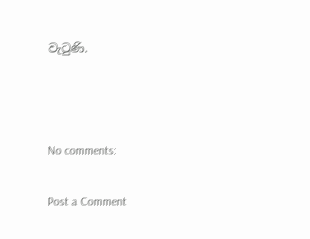වැටුණි.



No comments:

Post a Comment